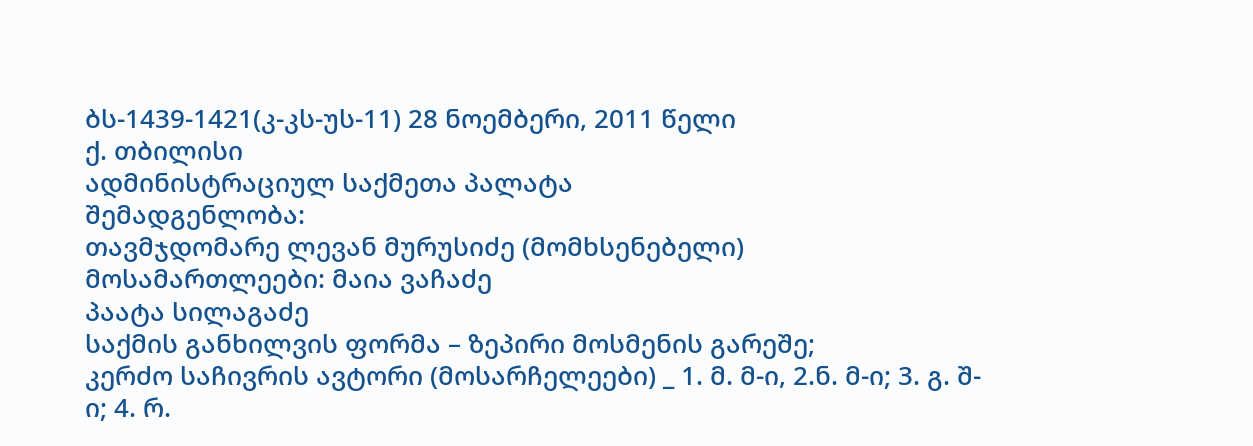ბს-1439-1421(კ-კს-უს-11) 28 ნოემბერი, 2011 წელი
ქ. თბილისი
ადმინისტრაციულ საქმეთა პალატა
შემადგენლობა:
თავმჯდომარე ლევან მურუსიძე (მომხსენებელი)
მოსამართლეები: მაია ვაჩაძე
პაატა სილაგაძე
საქმის განხილვის ფორმა – ზეპირი მოსმენის გარეშე;
კერძო საჩივრის ავტორი (მოსარჩელეები) _ 1. მ. მ-ი, 2.ნ. მ-ი; 3. გ. შ-ი; 4. რ.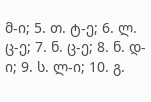მ-ი; 5. თ. ტ-ე; 6. ლ. ც-ე; 7. ნ. ც-ე; 8. ნ. დ-ი; 9. ს. ლ-ი; 10. გ.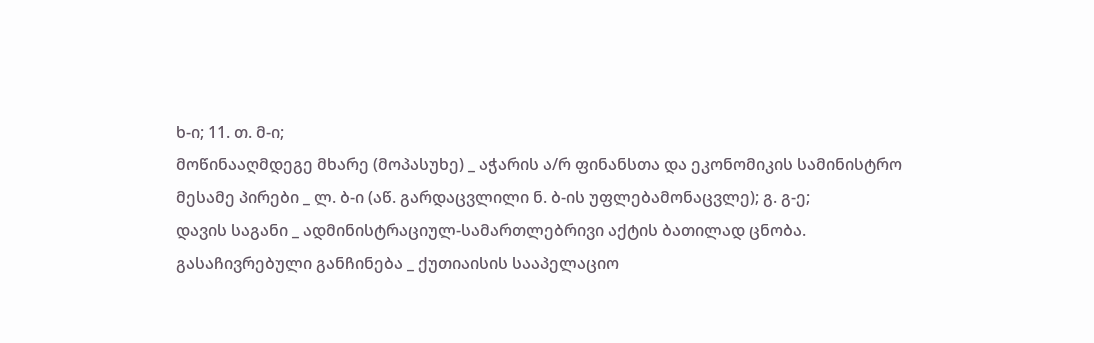ხ-ი; 11. თ. მ-ი;
მოწინააღმდეგე მხარე (მოპასუხე) _ აჭარის ა/რ ფინანსთა და ეკონომიკის სამინისტრო
მესამე პირები _ ლ. ბ-ი (აწ. გარდაცვლილი ნ. ბ-ის უფლებამონაცვლე); გ. გ-ე;
დავის საგანი _ ადმინისტრაციულ-სამართლებრივი აქტის ბათილად ცნობა.
გასაჩივრებული განჩინება _ ქუთიაისის სააპელაციო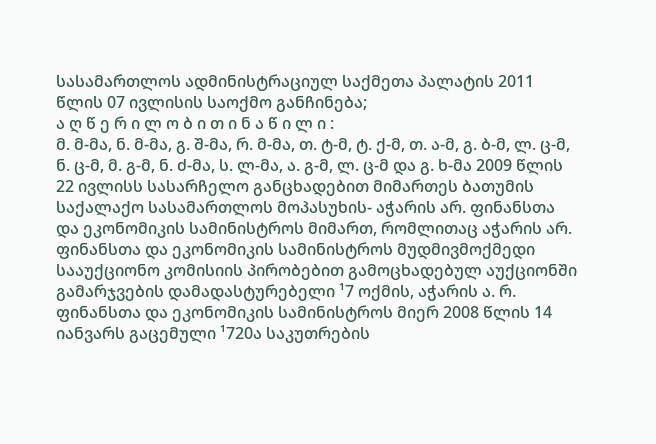სასამართლოს ადმინისტრაციულ საქმეთა პალატის 2011 წლის 07 ივლისის საოქმო განჩინება;
ა ღ წ ე რ ი ლ ო ბ ი თ ი ნ ა წ ი ლ ი :
მ. მ-მა, ნ. მ-მა, გ. შ-მა, რ. მ-მა, თ. ტ-მ, ტ. ქ-მ, თ. ა-მ, გ. ბ-მ, ლ. ც-მ, ნ. ც-მ, მ. გ-მ, ნ. ძ-მა, ს. ლ-მა, ა. გ-მ, ლ. ც-მ და გ. ხ-მა 2009 წლის 22 ივლისს სასარჩელო განცხადებით მიმართეს ბათუმის საქალაქო სასამართლოს მოპასუხის- აჭარის არ. ფინანსთა და ეკონომიკის სამინისტროს მიმართ, რომლითაც აჭარის არ. ფინანსთა და ეკონომიკის სამინისტროს მუდმივმოქმედი სააუქციონო კომისიის პირობებით გამოცხადებულ აუქციონში გამარჯვების დამადასტურებელი ¹7 ოქმის, აჭარის ა. რ. ფინანსთა და ეკონომიკის სამინისტროს მიერ 2008 წლის 14 იანვარს გაცემული ¹720ა საკუთრების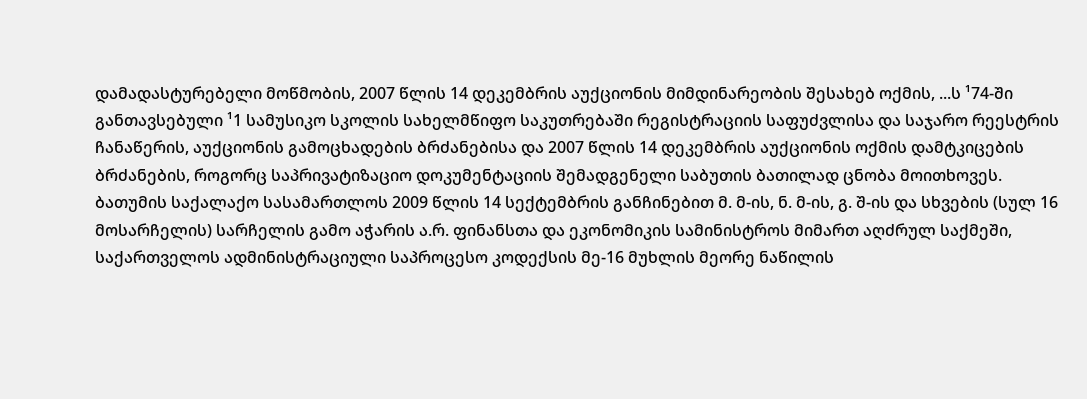დამადასტურებელი მოწმობის, 2007 წლის 14 დეკემბრის აუქციონის მიმდინარეობის შესახებ ოქმის, ...ს ¹74-ში განთავსებული ¹1 სამუსიკო სკოლის სახელმწიფო საკუთრებაში რეგისტრაციის საფუძვლისა და საჯარო რეესტრის ჩანაწერის, აუქციონის გამოცხადების ბრძანებისა და 2007 წლის 14 დეკემბრის აუქციონის ოქმის დამტკიცების ბრძანების, როგორც საპრივატიზაციო დოკუმენტაციის შემადგენელი საბუთის ბათილად ცნობა მოითხოვეს.
ბათუმის საქალაქო სასამართლოს 2009 წლის 14 სექტემბრის განჩინებით მ. მ-ის, ნ. მ-ის, გ. შ-ის და სხვების (სულ 16 მოსარჩელის) სარჩელის გამო აჭარის ა.რ. ფინანსთა და ეკონომიკის სამინისტროს მიმართ აღძრულ საქმეში, საქართველოს ადმინისტრაციული საპროცესო კოდექსის მე-16 მუხლის მეორე ნაწილის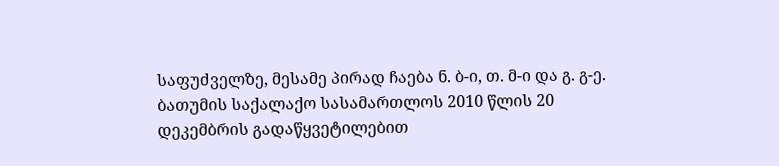საფუძველზე, მესამე პირად ჩაება ნ. ბ-ი, თ. მ-ი და გ. გ-ე.
ბათუმის საქალაქო სასამართლოს 2010 წლის 20 დეკემბრის გადაწყვეტილებით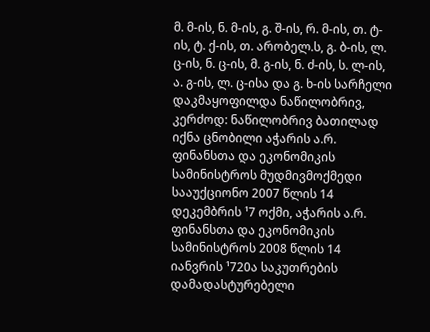მ. მ-ის, ნ. მ-ის, გ. შ-ის, რ. მ-ის, თ. ტ-ის, ტ. ქ-ის, თ. არობელ.ს, გ. ბ-ის, ლ. ც-ის, ნ. ც-ის, მ. გ-ის, ნ. ძ-ის, ს. ლ-ის, ა. გ-ის, ლ. ც-ისა და გ. ხ-ის სარჩელი დაკმაყოფილდა ნაწილობრივ, კერძოდ: ნაწილობრივ ბათილად იქნა ცნობილი აჭარის ა.რ. ფინანსთა და ეკონომიკის სამინისტროს მუდმივმოქმედი სააუქციონო 2007 წლის 14 დეკემბრის ¹7 ოქმი, აჭარის ა.რ. ფინანსთა და ეკონომიკის სამინისტროს 2008 წლის 14 იანვრის ¹720ა საკუთრების დამადასტურებელი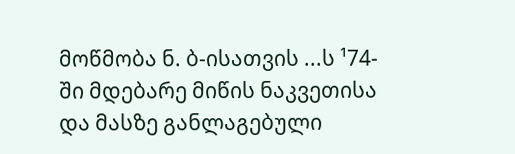მოწმობა ნ. ბ-ისათვის ...ს ¹74-ში მდებარე მიწის ნაკვეთისა და მასზე განლაგებული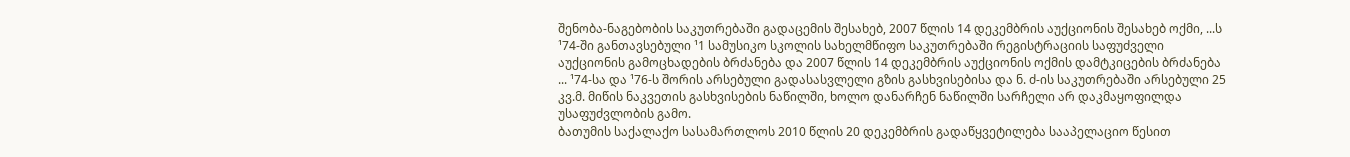შენობა-ნაგებობის საკუთრებაში გადაცემის შესახებ, 2007 წლის 14 დეკემბრის აუქციონის შესახებ ოქმი, ...ს ¹74-ში განთავსებული ¹1 სამუსიკო სკოლის სახელმწიფო საკუთრებაში რეგისტრაციის საფუძველი აუქციონის გამოცხადების ბრძანება და 2007 წლის 14 დეკემბრის აუქციონის ოქმის დამტკიცების ბრძანება ... ¹74-სა და ¹76-ს შორის არსებული გადასასვლელი გზის გასხვისებისა და ნ. ძ-ის საკუთრებაში არსებული 25 კვ.მ. მიწის ნაკვეთის გასხვისების ნაწილში, ხოლო დანარჩენ ნაწილში სარჩელი არ დაკმაყოფილდა უსაფუძვლობის გამო.
ბათუმის საქალაქო სასამართლოს 2010 წლის 20 დეკემბრის გადაწყვეტილება სააპელაციო წესით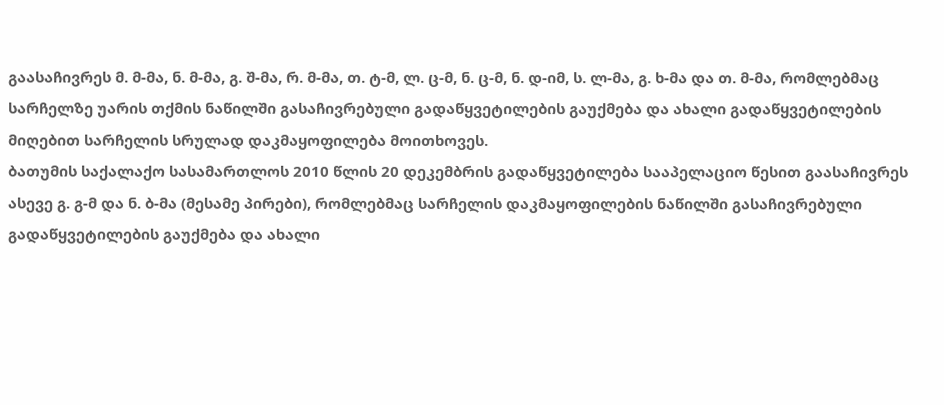გაასაჩივრეს მ. მ-მა, ნ. მ-მა, გ. შ-მა, რ. მ-მა, თ. ტ-მ, ლ. ც-მ, ნ. ც-მ, ნ. დ-იმ, ს. ლ-მა, გ. ხ-მა და თ. მ-მა, რომლებმაც სარჩელზე უარის თქმის ნაწილში გასაჩივრებული გადაწყვეტილების გაუქმება და ახალი გადაწყვეტილების მიღებით სარჩელის სრულად დაკმაყოფილება მოითხოვეს.
ბათუმის საქალაქო სასამართლოს 2010 წლის 20 დეკემბრის გადაწყვეტილება სააპელაციო წესით გაასაჩივრეს ასევე გ. გ-მ და ნ. ბ-მა (მესამე პირები), რომლებმაც სარჩელის დაკმაყოფილების ნაწილში გასაჩივრებული გადაწყვეტილების გაუქმება და ახალი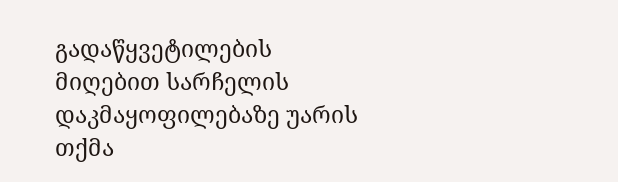გადაწყვეტილების მიღებით სარჩელის დაკმაყოფილებაზე უარის თქმა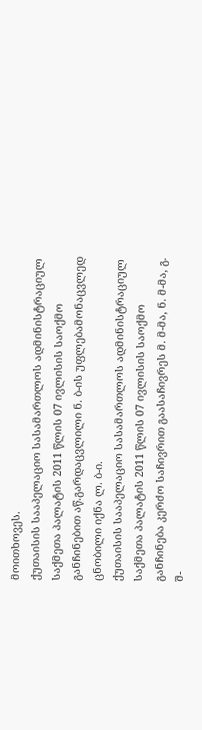მოითხოვეს.
ქუთაისის სააპელაციო სასამართლოს ადმინისტრაციულ საქმეთა პალატის 2011 წლის 07 ივლისის საოქმო განჩინებით აწ.გარდაცვლილი ნ. ბ-ის უფლებამონაცვლედ ცნობილი იქნა ლ. ბ-ი.
ქუთაისის სააპელაციო სასამართლოს ადმინისტრაციულ საქმეთა პალატის 2011 წლის 07 ივლისის საოქმო განჩინება კერძო საჩივრით გაასაჩივრეს მ. მ-მა, ნ. მ-მა, გ. შ-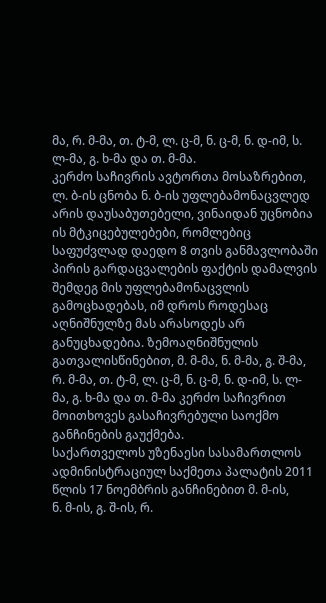მა, რ. მ-მა, თ. ტ-მ, ლ. ც-მ, ნ. ც-მ, ნ. დ-იმ, ს. ლ-მა, გ. ხ-მა და თ. მ-მა.
კერძო საჩივრის ავტორთა მოსაზრებით, ლ. ბ-ის ცნობა ნ. ბ-ის უფლებამონაცვლედ არის დაუსაბუთებელი, ვინაიდან უცნობია ის მტკიცებულებები, რომლებიც საფუძვლად დაედო 8 თვის განმავლობაში პირის გარდაცვალების ფაქტის დამალვის შემდეგ მის უფლებამონაცვლის გამოცხადებას, იმ დროს როდესაც აღნიშნულზე მას არასოდეს არ განუცხადებია. ზემოაღნიშნულის გათვალისწინებით, მ. მ-მა, ნ. მ-მა, გ. შ-მა, რ. მ-მა, თ. ტ-მ, ლ. ც-მ, ნ. ც-მ, ნ. დ-იმ, ს. ლ-მა, გ. ხ-მა და თ. მ-მა კერძო საჩივრით მოითხოვეს გასაჩივრებული საოქმო განჩინების გაუქმება.
საქართველოს უზენაესი სასამართლოს ადმინისტრაციულ საქმეთა პალატის 2011 წლის 17 ნოემბრის განჩინებით მ. მ-ის,
ნ. მ-ის, გ. შ-ის, რ.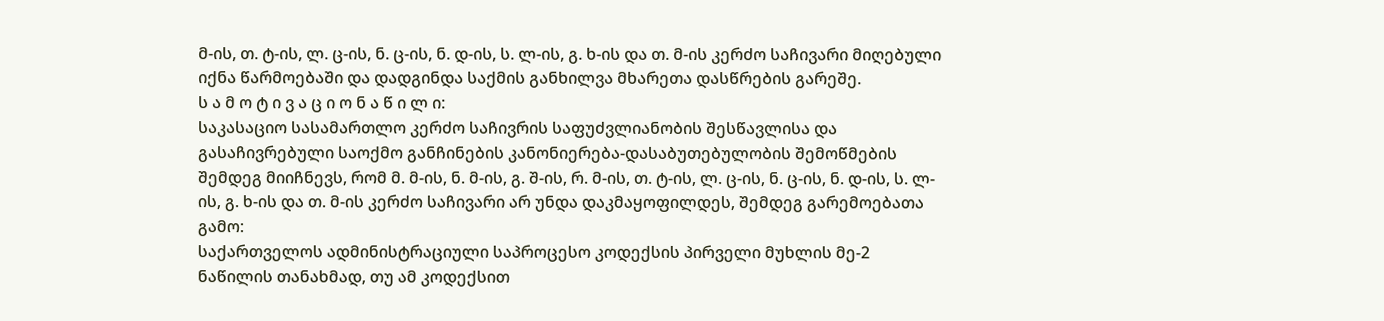მ-ის, თ. ტ-ის, ლ. ც-ის, ნ. ც-ის, ნ. დ-ის, ს. ლ-ის, გ. ხ-ის და თ. მ-ის კერძო საჩივარი მიღებული იქნა წარმოებაში და დადგინდა საქმის განხილვა მხარეთა დასწრების გარეშე.
ს ა მ ო ტ ი ვ ა ც ი ო ნ ა წ ი ლ ი:
საკასაციო სასამართლო კერძო საჩივრის საფუძვლიანობის შესწავლისა და გასაჩივრებული საოქმო განჩინების კანონიერება-დასაბუთებულობის შემოწმების შემდეგ მიიჩნევს, რომ მ. მ-ის, ნ. მ-ის, გ. შ-ის, რ. მ-ის, თ. ტ-ის, ლ. ც-ის, ნ. ც-ის, ნ. დ-ის, ს. ლ-ის, გ. ხ-ის და თ. მ-ის კერძო საჩივარი არ უნდა დაკმაყოფილდეს, შემდეგ გარემოებათა გამო:
საქართველოს ადმინისტრაციული საპროცესო კოდექსის პირველი მუხლის მე-2 ნაწილის თანახმად, თუ ამ კოდექსით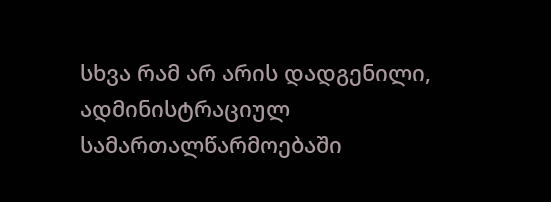სხვა რამ არ არის დადგენილი, ადმინისტრაციულ სამართალწარმოებაში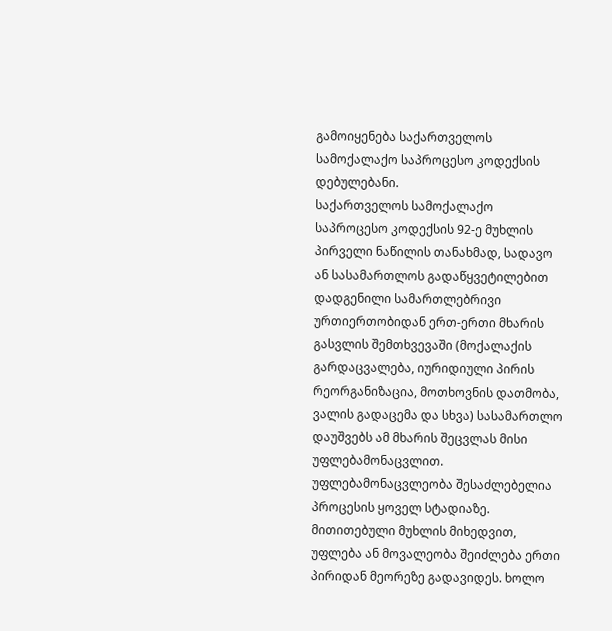გამოიყენება საქართველოს სამოქალაქო საპროცესო კოდექსის დებულებანი.
საქართველოს სამოქალაქო საპროცესო კოდექსის 92-ე მუხლის პირველი ნაწილის თანახმად, სადავო ან სასამართლოს გადაწყვეტილებით დადგენილი სამართლებრივი ურთიერთობიდან ერთ-ერთი მხარის გასვლის შემთხვევაში (მოქალაქის გარდაცვალება, იურიდიული პირის რეორგანიზაცია, მოთხოვნის დათმობა, ვალის გადაცემა და სხვა) სასამართლო დაუშვებს ამ მხარის შეცვლას მისი უფლებამონაცვლით. უფლებამონაცვლეობა შესაძლებელია პროცესის ყოველ სტადიაზე.
მითითებული მუხლის მიხედვით, უფლება ან მოვალეობა შეიძლება ერთი პირიდან მეორეზე გადავიდეს. ხოლო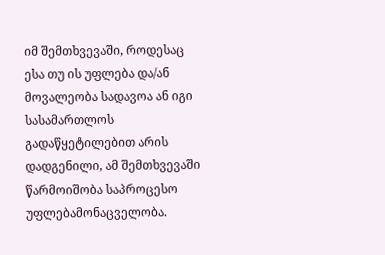იმ შემთხვევაში, როდესაც ესა თუ ის უფლება და/ან მოვალეობა სადავოა ან იგი სასამართლოს გადაწყეტილებით არის დადგენილი, ამ შემთხვევაში წარმოიშობა საპროცესო უფლებამონაცველობა.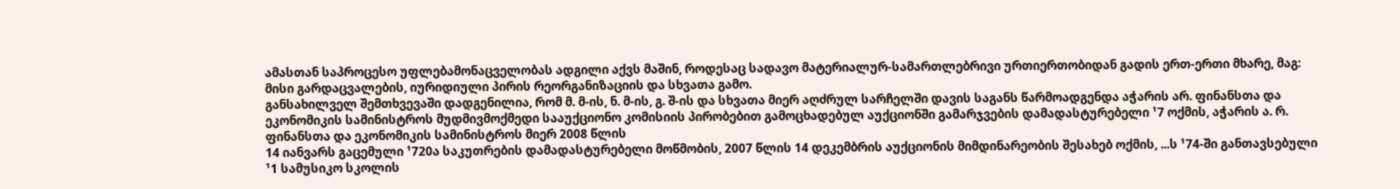ამასთან საპროცესო უფლებამონაცველობას ადგილი აქვს მაშინ, როდესაც სადავო მატერიალურ-სამართლებრივი ურთიერთობიდან გადის ერთ-ერთი მხარე, მაგ: მისი გარდაცვალების, იურიდიული პირის რეორგანიზაციის და სხვათა გამო.
განსახილველ შემთხვევაში დადგენილია, რომ მ. მ-ის, ნ. მ-ის, გ. შ-ის და სხვათა მიერ აღძრულ სარჩელში დავის საგანს წარმოადგენდა აჭარის არ. ფინანსთა და ეკონომიკის სამინისტროს მუდმივმოქმედი სააუქციონო კომისიის პირობებით გამოცხადებულ აუქციონში გამარჯვების დამადასტურებელი ¹7 ოქმის, აჭარის ა. რ. ფინანსთა და ეკონომიკის სამინისტროს მიერ 2008 წლის
14 იანვარს გაცემული ¹720ა საკუთრების დამადასტურებელი მოწმობის, 2007 წლის 14 დეკემბრის აუქციონის მიმდინარეობის შესახებ ოქმის, ...ს ¹74-ში განთავსებული ¹1 სამუსიკო სკოლის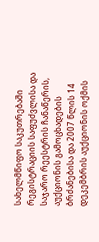სახელმწიფო საკუთრებაში რეგისტრაციის საფუძვლისა და საჯარო რეესტრის ჩანაწერის, აუქციონის გამოცხადების ბრძანებისა და 2007 წლის 14 დეკემბრის აუქციონის ოქმის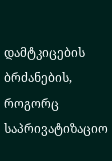დამტკიცების ბრძანების, როგორც საპრივატიზაციო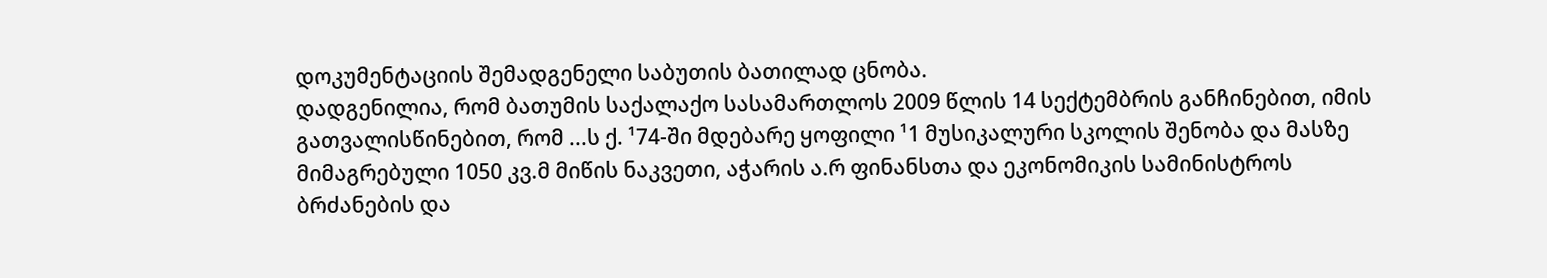დოკუმენტაციის შემადგენელი საბუთის ბათილად ცნობა.
დადგენილია, რომ ბათუმის საქალაქო სასამართლოს 2009 წლის 14 სექტემბრის განჩინებით, იმის გათვალისწინებით, რომ ...ს ქ. ¹74-ში მდებარე ყოფილი ¹1 მუსიკალური სკოლის შენობა და მასზე მიმაგრებული 1050 კვ.მ მიწის ნაკვეთი, აჭარის ა.რ ფინანსთა და ეკონომიკის სამინისტროს ბრძანების და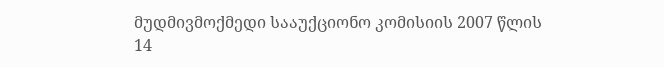მუდმივმოქმედი სააუქციონო კომისიის 2007 წლის 14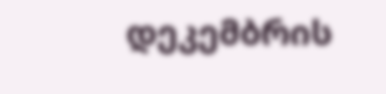დეკემბრის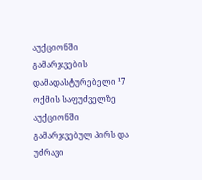აუქციონში გამარჯვების დამადასტურებელი ¹7 ოქმის საფუძველზე აუქციონში გამარჯვებულ პირს და უძრავი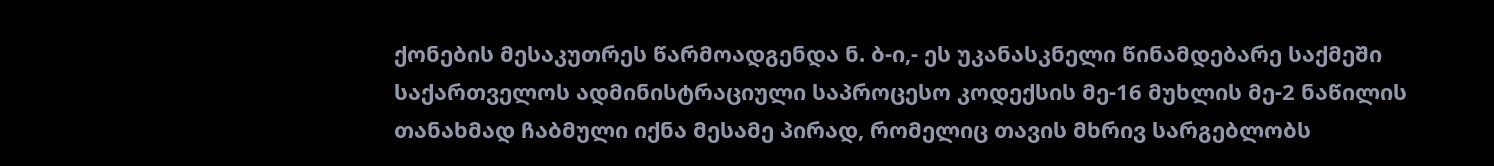ქონების მესაკუთრეს წარმოადგენდა ნ. ბ-ი,- ეს უკანასკნელი წინამდებარე საქმეში საქართველოს ადმინისტრაციული საპროცესო კოდექსის მე-16 მუხლის მე-2 ნაწილის თანახმად ჩაბმული იქნა მესამე პირად, რომელიც თავის მხრივ სარგებლობს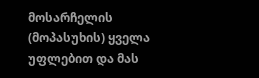მოსარჩელის (მოპასუხის) ყველა უფლებით და მას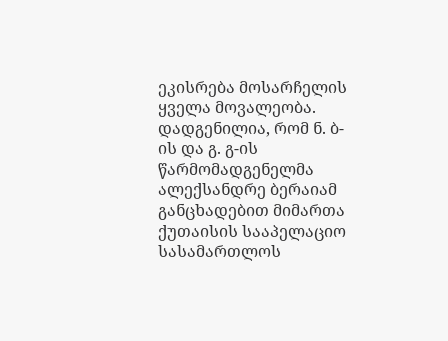ეკისრება მოსარჩელის ყველა მოვალეობა.
დადგენილია, რომ ნ. ბ-ის და გ. გ-ის წარმომადგენელმა ალექსანდრე ბერაიამ განცხადებით მიმართა ქუთაისის სააპელაციო სასამართლოს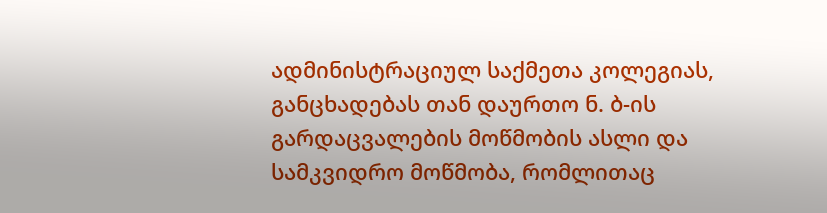ადმინისტრაციულ საქმეთა კოლეგიას, განცხადებას თან დაურთო ნ. ბ-ის გარდაცვალების მოწმობის ასლი და სამკვიდრო მოწმობა, რომლითაც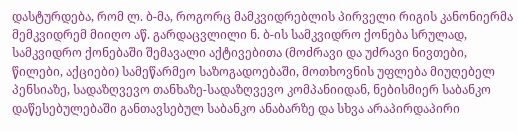დასტურდება, რომ ლ. ბ-მა, როგორც მამკვიდრებლის პირველი რიგის კანონიერმა მემკვიდრემ მიიღო აწ. გარდაცვლილი ნ. ბ-ის სამკვიდრო ქონება სრულად, სამკვიდრო ქონებაში შემავალი აქტივებითა (მოძრავი და უძრავი ნივთები, წილები, აქციები) სამეწარმეო საზოგადოებაში, მოთხოვნის უფლება მიუღებელ პენსიაზე, სადაზღვევო თანხაზე-სადაზღვევო კომპანიიდან, ნებისმიერ საბანკო დაწესებულებაში განთავსებულ საბანკო ანაბარზე და სხვა არაპირდაპირი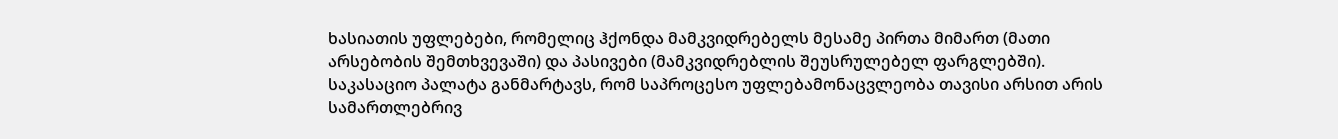ხასიათის უფლებები, რომელიც ჰქონდა მამკვიდრებელს მესამე პირთა მიმართ (მათი არსებობის შემთხვევაში) და პასივები (მამკვიდრებლის შეუსრულებელ ფარგლებში).
საკასაციო პალატა განმარტავს, რომ საპროცესო უფლებამონაცვლეობა თავისი არსით არის სამართლებრივ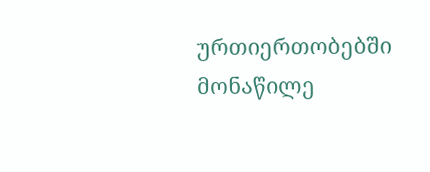ურთიერთობებში მონაწილე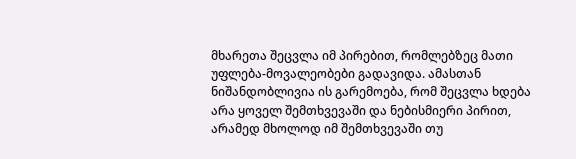მხარეთა შეცვლა იმ პირებით, რომლებზეც მათი უფლება-მოვალეობები გადავიდა. ამასთან ნიშანდობლივია ის გარემოება, რომ შეცვლა ხდება არა ყოველ შემთხვევაში და ნებისმიერი პირით, არამედ მხოლოდ იმ შემთხვევაში თუ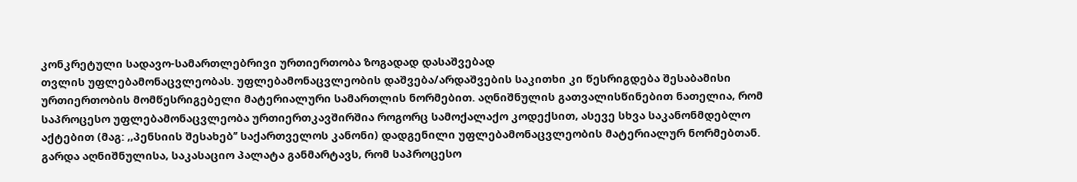კონკრეტული სადავო-სამართლებრივი ურთიერთობა ზოგადად დასაშვებად
თვლის უფლებამონაცვლეობას. უფლებამონაცვლეობის დაშვება/არდაშვების საკითხი კი წესრიგდება შესაბამისი ურთიერთობის მომწესრიგებელი მატერიალური სამართლის ნორმებით. აღნიშნულის გათვალისწინებით ნათელია, რომ საპროცესო უფლებამონაცვლეობა ურთიერთკავშირშია როგორც სამოქალაქო კოდექსით, ასევე სხვა საკანონმდებლო აქტებით (მაგ: ,,პენსიის შესახებ’’ საქართველოს კანონი) დადგენილი უფლებამონაცვლეობის მატერიალურ ნორმებთან.
გარდა აღნიშნულისა, საკასაციო პალატა განმარტავს, რომ საპროცესო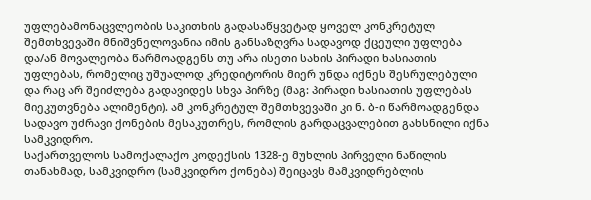უფლებამონაცვლეობის საკითხის გადასაწყვეტად ყოველ კონკრეტულ შემთხვევაში მნიშვნელოვანია იმის განსაზღვრა სადავოდ ქცეული უფლება და/ან მოვალეობა წარმოადგენს თუ არა ისეთი სახის პირადი ხასიათის უფლებას, რომელიც უშუალოდ კრედიტორის მიერ უნდა იქნეს შესრულებული და რაც არ შეიძლება გადავიდეს სხვა პირზე (მაგ: პირადი ხასიათის უფლებას მიეკუთვნება ალიმენტი). ამ კონკრეტულ შემთხვევაში კი ნ. ბ-ი წარმოადგენდა სადავო უძრავი ქონების მესაკუთრეს, რომლის გარდაცვალებით გახსნილი იქნა სამკვიდრო.
საქართველოს სამოქალაქო კოდექსის 1328-ე მუხლის პირველი ნაწილის თანახმად, სამკვიდრო (სამკვიდრო ქონება) შეიცავს მამკვიდრებლის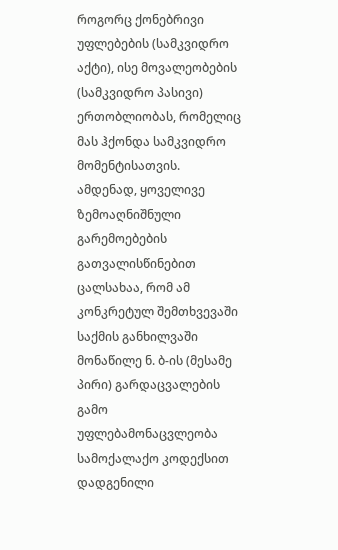როგორც ქონებრივი უფლებების (სამკვიდრო აქტი), ისე მოვალეობების (სამკვიდრო პასივი) ერთობლიობას, რომელიც მას ჰქონდა სამკვიდრო მომენტისათვის.
ამდენად, ყოველივე ზემოაღნიშნული გარემოებების გათვალისწინებით ცალსახაა, რომ ამ კონკრეტულ შემთხვევაში საქმის განხილვაში მონაწილე ნ. ბ-ის (მესამე პირი) გარდაცვალების გამო უფლებამონაცვლეობა სამოქალაქო კოდექსით დადგენილი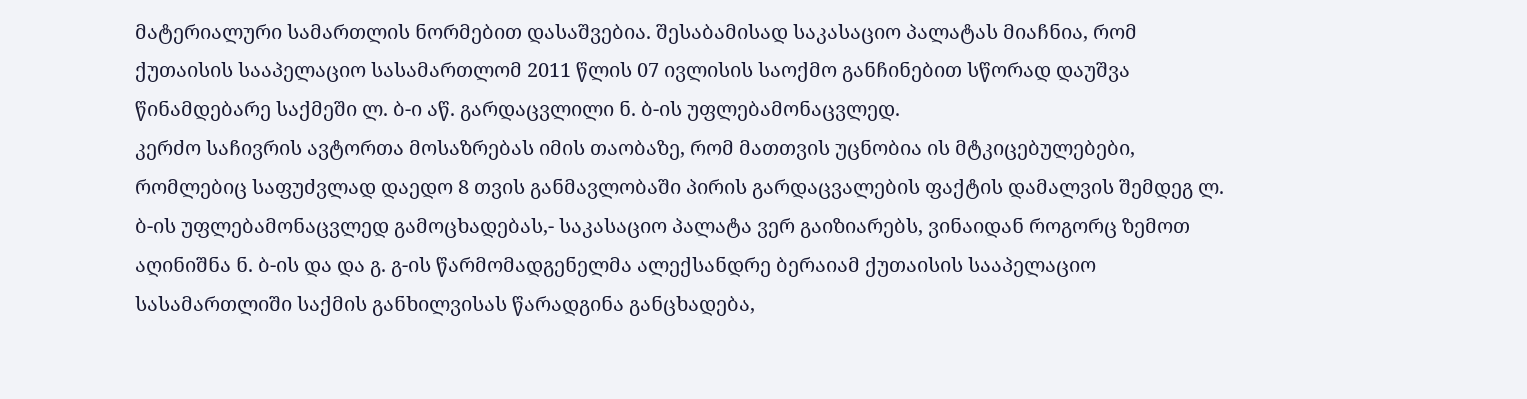მატერიალური სამართლის ნორმებით დასაშვებია. შესაბამისად საკასაციო პალატას მიაჩნია, რომ ქუთაისის სააპელაციო სასამართლომ 2011 წლის 07 ივლისის საოქმო განჩინებით სწორად დაუშვა წინამდებარე საქმეში ლ. ბ-ი აწ. გარდაცვლილი ნ. ბ-ის უფლებამონაცვლედ.
კერძო საჩივრის ავტორთა მოსაზრებას იმის თაობაზე, რომ მათთვის უცნობია ის მტკიცებულებები, რომლებიც საფუძვლად დაედო 8 თვის განმავლობაში პირის გარდაცვალების ფაქტის დამალვის შემდეგ ლ. ბ-ის უფლებამონაცვლედ გამოცხადებას,- საკასაციო პალატა ვერ გაიზიარებს, ვინაიდან როგორც ზემოთ აღინიშნა ნ. ბ-ის და და გ. გ-ის წარმომადგენელმა ალექსანდრე ბერაიამ ქუთაისის სააპელაციო სასამართლიში საქმის განხილვისას წარადგინა განცხადება,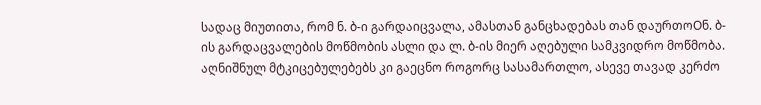სადაც მიუთითა, რომ ნ. ბ-ი გარდაიცვალა, ამასთან განცხადებას თან დაურთოOნ. ბ-ის გარდაცვალების მოწმობის ასლი და ლ. ბ-ის მიერ აღებული სამკვიდრო მოწმობა. აღნიშნულ მტკიცებულებებს კი გაეცნო როგორც სასამართლო, ასევე თავად კერძო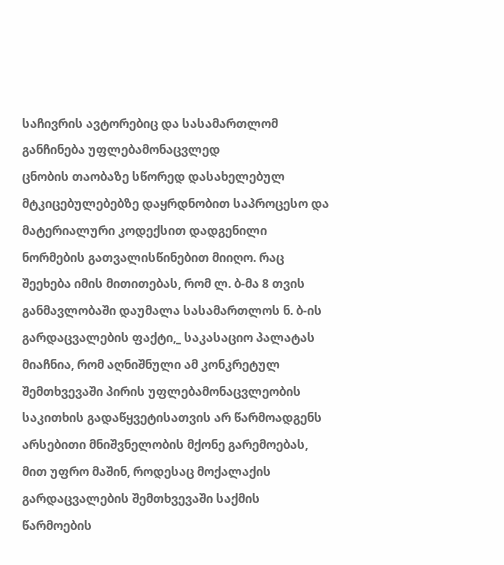საჩივრის ავტორებიც და სასამართლომ განჩინება უფლებამონაცვლედ
ცნობის თაობაზე სწორედ დასახელებულ მტკიცებულებებზე დაყრდნობით საპროცესო და მატერიალური კოდექსით დადგენილი ნორმების გათვალისწინებით მიიღო. რაც შეეხება იმის მითითებას, რომ ლ. ბ-მა 8 თვის განმავლობაში დაუმალა სასამართლოს ნ. ბ-ის გარდაცვალების ფაქტი,_ საკასაციო პალატას მიაჩნია, რომ აღნიშნული ამ კონკრეტულ შემთხვევაში პირის უფლებამონაცვლეობის საკითხის გადაწყვეტისათვის არ წარმოადგენს არსებითი მნიშვნელობის მქონე გარემოებას, მით უფრო მაშინ, როდესაც მოქალაქის გარდაცვალების შემთხვევაში საქმის წარმოების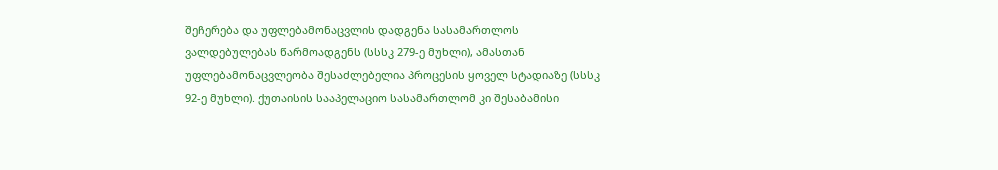შეჩერება და უფლებამონაცვლის დადგენა სასამართლოს ვალდებულებას წარმოადგენს (სსსკ 279-ე მუხლი), ამასთან უფლებამონაცვლეობა შესაძლებელია პროცესის ყოველ სტადიაზე (სსსკ 92-ე მუხლი). ქუთაისის სააპელაციო სასამართლომ კი შესაბამისი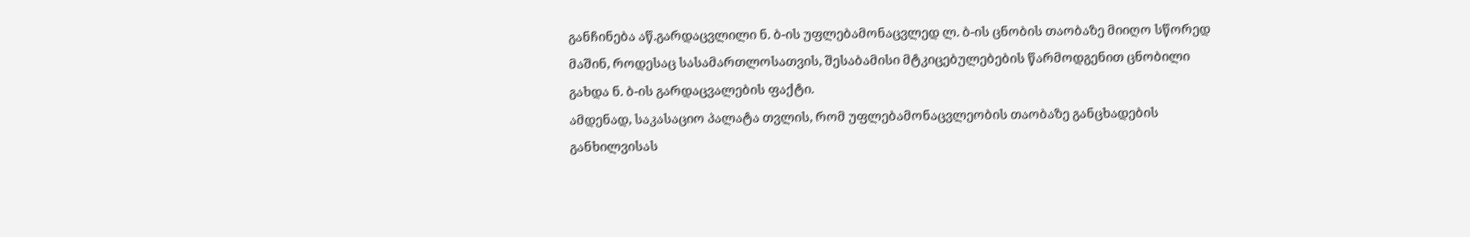განჩინება აწ.გარდაცვლილი ნ. ბ-ის უფლებამონაცვლედ ლ. ბ-ის ცნობის თაობაზე მიიღო სწორედ მაშინ, როდესაც სასამართლოსათვის, შესაბამისი მტკიცებულებების წარმოდგენით ცნობილი გახდა ნ. ბ-ის გარდაცვალების ფაქტი.
ამდენად, საკასაციო პალატა თვლის, რომ უფლებამონაცვლეობის თაობაზე განცხადების განხილვისას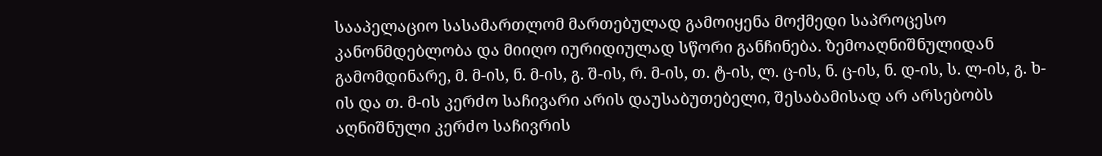სააპელაციო სასამართლომ მართებულად გამოიყენა მოქმედი საპროცესო კანონმდებლობა და მიიღო იურიდიულად სწორი განჩინება. ზემოაღნიშნულიდან გამომდინარე, მ. მ-ის, ნ. მ-ის, გ. შ-ის, რ. მ-ის, თ. ტ-ის, ლ. ც-ის, ნ. ც-ის, ნ. დ-ის, ს. ლ-ის, გ. ხ-ის და თ. მ-ის კერძო საჩივარი არის დაუსაბუთებელი, შესაბამისად არ არსებობს აღნიშნული კერძო საჩივრის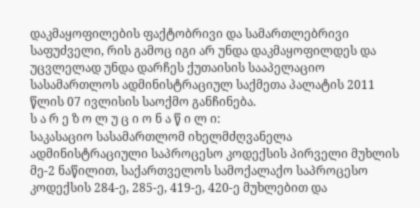დაკმაყოფილების ფაქტობრივი და სამართლებრივი საფუძველი, რის გამოც იგი არ უნდა დაკმაყოფილდეს და უცვლელად უნდა დარჩეს ქუთაისის სააპელაციო სასამართლოს ადმინისტრაციულ საქმეთა პალატის 2011 წლის 07 ივლისის საოქმო განჩინება.
ს ა რ ე ზ ო ლ უ ც ი ო ნ ა წ ი ლ ი:
საკასაციო სასამართლომ იხელმძღვანელა ადმინისტრაციული საპროცესო კოდექსის პირველი მუხლის მე-2 ნაწილით, საქართველოს სამოქალაქო საპროცესო კოდექსის 284-ე, 285-ე, 419-ე, 420-ე მუხლებით და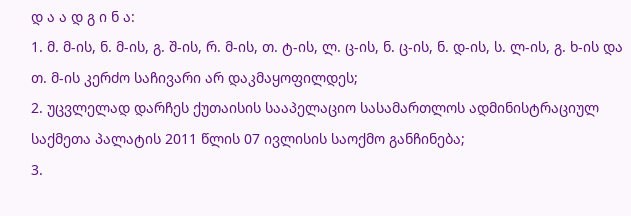დ ა ა დ გ ი ნ ა:
1. მ. მ-ის, ნ. მ-ის, გ. შ-ის, რ. მ-ის, თ. ტ-ის, ლ. ც-ის, ნ. ც-ის, ნ. დ-ის, ს. ლ-ის, გ. ხ-ის და თ. მ-ის კერძო საჩივარი არ დაკმაყოფილდეს;
2. უცვლელად დარჩეს ქუთაისის სააპელაციო სასამართლოს ადმინისტრაციულ საქმეთა პალატის 2011 წლის 07 ივლისის საოქმო განჩინება;
3.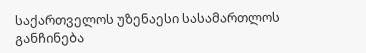საქართველოს უზენაესი სასამართლოს განჩინება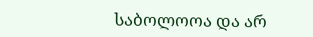საბოლოოა და არ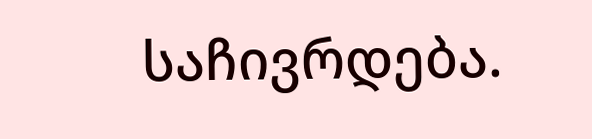საჩივრდება.